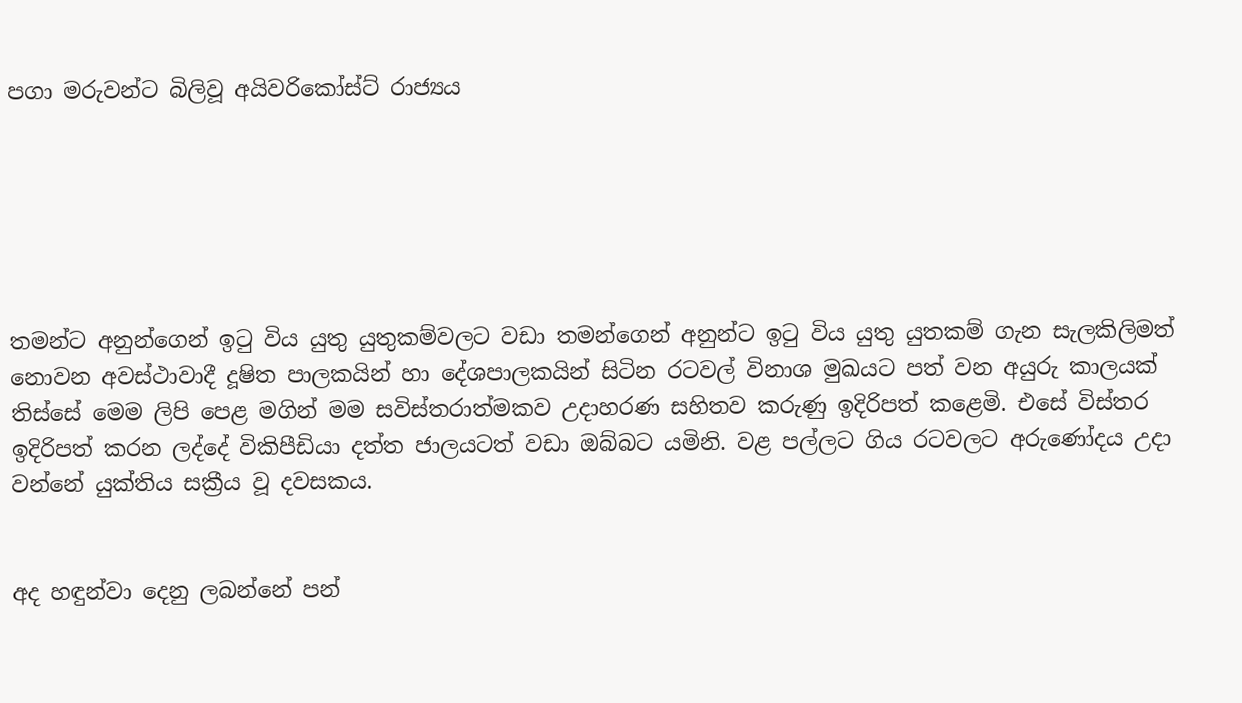පගා මරුවන්ට බිලිවූ අයිවරිකෝස්ට් රාජ්‍යය






තමන්ට අනුන්ගෙන් ඉටු විය යුතු යුතුකම්වලට වඩා තමන්ගෙන් අනුන්ට ඉටු විය යුතු යුතකම් ගැන සැලකිලිමත් නොවන අවස්ථාවාදී දූෂිත පාලකයින් හා දේශපාලකයින් සිටින රටවල් විනාශ මුඛයට පත් වන අයුරු කාලයක් තිස්සේ මෙම ලිපි පෙළ මගින් මම සවිස්තරාත්මකව උදාහරණ සහිතව කරුණු ඉදිරිපත් කළෙමි. එසේ විස්තර ඉදිරිපත් කරන ලද්දේ විකිපීඩියා දත්ත ජාලයටත් වඩා ඔබ්බට යමිනි. වළ පල්ලට ගිය රටවලට අරුණෝදය උදා වන්නේ යුක්තිය සක්‍රීය වූ දවසකය.


අද හඳුන්වා දෙනු ලබන්නේ පන්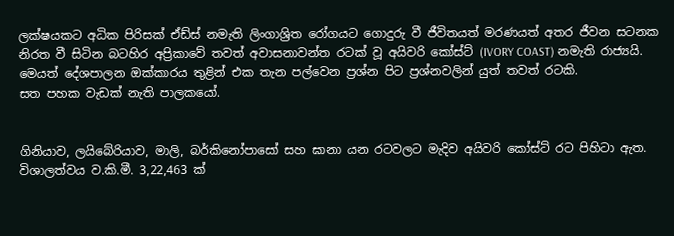ලක්ෂයකට අධික පිරිසක් ඒඩ්ස් නමැති ලිංගාශ්‍රිත රෝගයට ගොදුරු වී ජීවිතයත් මරණයත් අතර ජීවන සටනක නිරත වී සිටින බටහිර අප්‍රිකාවේ තවත් අවාසනාවන්ත රටක් වූ අයිවරි කෝස්ට් (IVORY COAST) නමැති රාජ්‍යයි. මෙයත් දේශපාලන ඔක්කාරය තුළින් එක තැන පල්වෙන ප්‍රශ්න පිට ප්‍රශ්නවලින් යුත් තවත් රටකි.
සත පහක වැඩක් නැති පාලකයෝ.


ගිනියාව, ලයිබේරියාව, මාලි, බර්කිනෝපාසෝ සහ ඝානා යන රටවලට මැදිව අයිවරි කෝස්ට් රට පිහිටා ඇත. විශාලත්වය ව.කි.මී. 3,22,463 ක්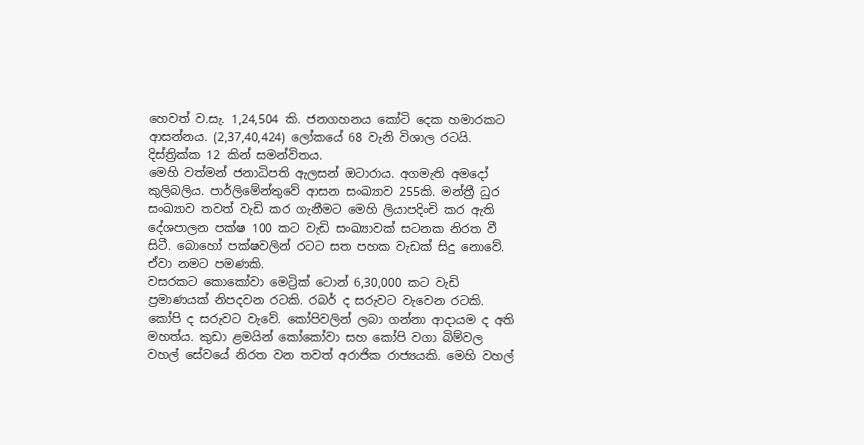හෙවත් ව.සැ. 1,24,504 කි. ජනගහනය කෝටි දෙක හමාරකට ආසන්නය. (2,37,40,424) ලෝකයේ 68 වැනි විශාල රටයි. දිස්ත්‍රික්ක 12 කින් සමන්විතය.
මෙහි වත්මන් ජනාධිපති ඇලසන් ඔටාරාය. අගමැති අමදෝ කුලිබලිය. පාර්ලිමේන්තුවේ ආසන සංඛ්‍යාව 255කි. මන්ත්‍රී ධුර සංඛ්‍යාව තවත් වැඩි කර ගැනීමට මෙහි ලියාපදිංචි කර ඇති දේශපාලන පක්ෂ 100 කට වැඩි සංඛ්‍යාවක් සටනක නිරත වී සිටී. බොහෝ පක්ෂවලින් රටට සත පහක වැඩක් සිදු නොවේ. ඒවා නමට පමණකි.
වසරකට කොකෝවා මෙට්‍රික් ටොන් 6,30,000 කට වැඩි ප්‍රමාණයක් නිපදවන රටකි. රබර් ද සරුවට වැවෙන රටකි. කෝපි ද සරුවට වැවේ. කෝපිවලින් ලබා ගන්නා ආදායම ද අති මහත්ය. කුඩා ළමයින් කෝකෝවා සහ කෝපි වගා බිම්වල වහල් සේවයේ නිරත වන තවත් අරාජික රාජ්‍යයකි. මෙහි වහල්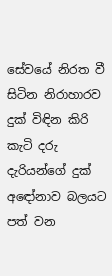සේවයේ නිරත වී සිටින නිරාහාරව දුක් විඳින කිරි කැටි දරු දැරියන්ගේ දුක් අඳෝනාව බලයට පත් වන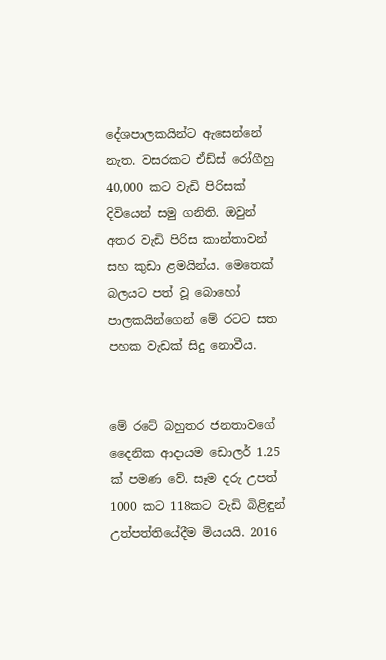දේශපාලකයින්ට ඇසෙන්නේ නැත. වසරකට ඒඩ්ස් රෝගීහු 40,000 කට වැඩි පිරිසක් දිවියෙන් සමු ගනිති. ඔවුන් අතර වැඩි පිරිස කාන්තාවන් සහ කුඩා ළමයින්ය. මෙතෙක් බලයට පත් වූ බොහෝ පාලකයින්ගෙන් මේ රටට සත පහක වැඩක් සිදු නොවීය.


මේ රටේ බහුතර ජනතාවගේ දෛනික ආදායම ඩොලර් 1.25 ක් පමණ වේ. සෑම දරු උපත් 1000 කට 118කට වැඩි බිළිඳුන් උත්පත්තියේදීම මියයයි. 2016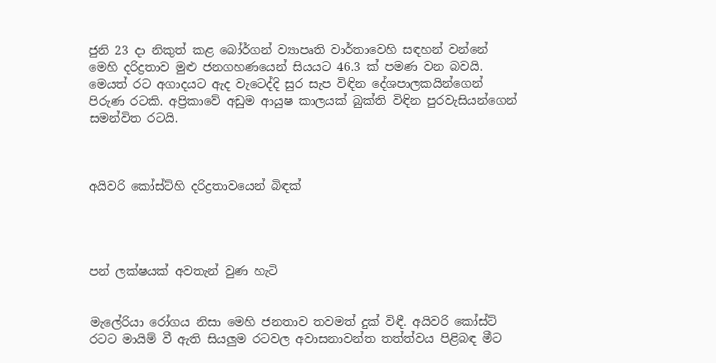ජුනි 23 දා නිකුත් කළ බෝර්ගන් ව්‍යාපෘති වාර්තාවෙහි සඳහන් වන්නේ මෙහි දරිද්‍රතාව මුළු ජනගහණයෙන් සියයට 46.3 ක් පමණ වන බවයි. මෙයත් රට අගාදයට ඇද වැටෙද්දි සුර සැප විඳින දේශපාලකයින්ගෙන් පිරුණ රටකි. අප්‍රිකාවේ අඩුම ආයුෂ කාලයක් බුක්ති විඳින පුරවැසියන්ගෙන් සමන්විත රටයි.



අයිවරි කෝස්ට්හි දරිද්‍රතාවයෙන් බිඳක්




පන් ලක්ෂයක් අවතැන් වුණ හැටි


මැලේරියා රෝගය නිසා මෙහි ජනතාව තවමත් දුක් විඳී. අයිවරි කෝස්ට් රටට මායිම් වී ඇති සියලුම රටවල අවාසනාවන්ත තත්ත්වය පිළිබඳ මීට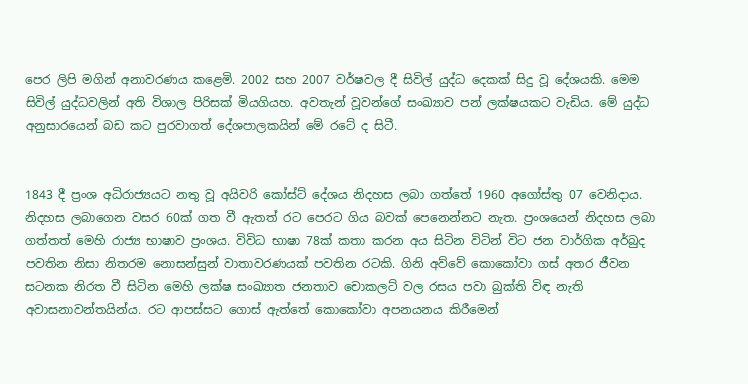පෙර ලිපි මගින් අනාවරණය කළෙමි. 2002 සහ 2007 වර්ෂවල දී සිවිල් යුද්ධ දෙකක් සිදු වූ දේශයකි. මෙම සිවිල් යුද්ධවලින් අති විශාල පිරිසක් මියගියහ. අවතැන් වූවන්ගේ සංඛ්‍යාව පන් ලක්ෂයකට වැඩිය. මේ යුද්ධ අනුසාරයෙන් බඩ කට පුරවාගත් දේශපාලකයින් මේ රටේ ද සිටී.


1843 දී ප්‍රංශ අධිරාජ්‍යයට නතු වූ අයිවරි කෝස්ට් දේශය නිදහස ලබා ගත්තේ 1960 අගෝස්තු 07 වෙනිදාය. නිදහස ලබාගෙන වසර 60ක් ගත වී ඇතත් රට පෙරට ගිය බවක් පෙනෙන්නට නැත. ප්‍රංශයෙන් නිදහස ලබා ගත්තත් මෙහි රාජ්‍ය භාෂාව ප්‍රංශය. විවිධ භාෂා 78ක් කතා කරන අය සිටින විටින් විට ජන වාර්ගික අර්බුද පවතින නිසා නිතරම නොසන්සුන් වාතාවරණයක් පවතින රටකි. ගිනි අව්වේ කොකෝවා ගස් අතර ජීවන සටනක නිරත වී සිටින මෙහි ලක්ෂ සංඛ්‍යාත ජනතාව චොකලට් වල රසය පවා බුක්ති විඳ නැති අවාසනාවන්තයින්ය. රට ආපස්සට ගොස් ඇත්තේ කොකෝවා අපනයනය කිරීමෙන්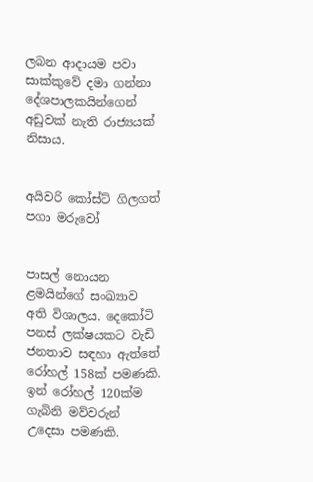ලබන ආදායම පවා සාක්කුවේ දමා ගන්නා දේශපාලකයින්ගෙන් අඩුවක් නැති රාජ්‍යයක් නිසාය.


අයිවරි කෝස්ට් ගිලගත් පගා මරුවෝ


පාසල් නොයන ළමයින්ගේ සංඛ්‍යාව අති විශාලය. දෙකෝටි පනස් ලක්ෂයකට වැඩි ජනතාව සඳහා ඇත්තේ රෝහල් 158ක් පමණකි. ඉන් රෝහල් 120ක්ම ගැබිනි මව්වරුන් උදෙසා පමණකි.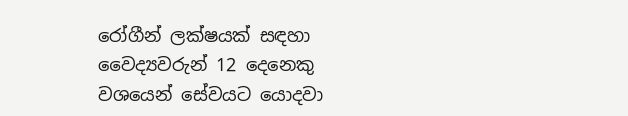රෝගීන් ලක්ෂයක් සඳහා වෛද්‍යවරුන් 12 දෙනෙකු වශයෙන් සේවයට යොදවා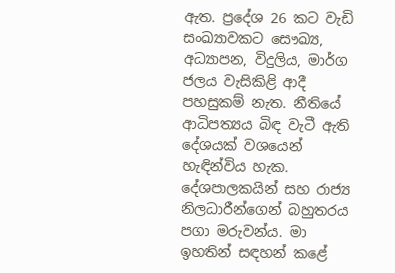ඇත. ප්‍රදේශ 26 කට වැඩි සංඛ්‍යාවකට සෞඛ්‍ය, අධ්‍යාපන, විදුලිය, මාර්ග ජලය වැසිකිළි ආදී පහසුකම් නැත. නීතියේ ආධිපත්‍යය බිඳ වැටී ඇති දේශයක් වශයෙන් හැඳින්විය හැක. දේශපාලකයින් සහ රාජ්‍ය නිලධාරීන්ගෙන් බහුතරය පගා මරුවන්ය. මා ඉහතින් සඳහන් කළේ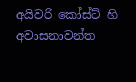අයිවරි කෝස්ට් හි අවාසනාවන්ත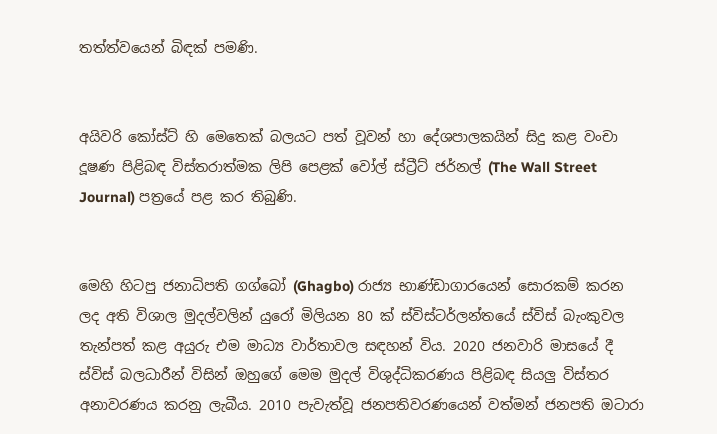තත්ත්වයෙන් බිඳක් පමණි.


අයිවරි කෝස්ට් හි මෙතෙක් බලයට පත් වූවන් හා දේශපාලකයින් සිදු කළ වංචා දූෂණ පිළිබඳ විස්තරාත්මක ලිපි පෙළක් වෝල් ස්ට්‍රීට් ජර්නල් (The Wall Street Journal) පත්‍රයේ පළ කර තිබුණි.


මෙහි හිටපු ජනාධිපති ගග්බෝ (Ghagbo) රාජ්‍ය භාණ්ඩාගාරයෙන් සොරකම් කරන ලද අති විශාල මුදල්වලින් යුරෝ මිලියන 80 ක් ස්විස්ටර්ලන්තයේ ස්විස් බැංකුවල තැන්පත් කළ අයුරු එම මාධ්‍ය වාර්තාවල සඳහන් විය. 2020 ජනවාරි මාසයේ දී ස්විස් බලධාරීන් විසින් ඔහුගේ මෙම මුදල් විශුද්ධිකරණය පිළිබඳ සියලු විස්තර අනාවරණය කරනු ලැබීය. 2010 පැවැත්වූ ජනපතිවරණයෙන් වත්මන් ජනපති ඔටාරා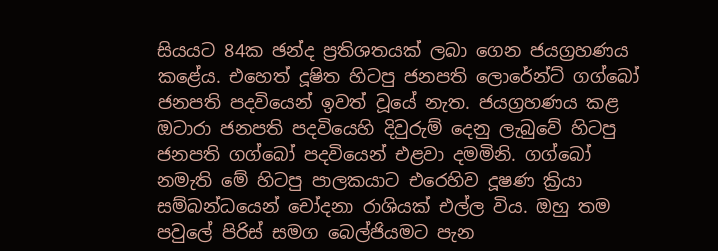සියයට 84ක ඡන්ද ප්‍රතිශතයක් ලබා ගෙන ජයග්‍රහණය කළේය. එහෙත් දූෂිත හිටපු ජනපති ලොරේන්ට් ගග්බෝ ජනපති පදවියෙන් ඉවත් වූයේ නැත. ජයග්‍රහණය කළ ඔටාරා ජනපති පදවියෙහි දිවුරුම් දෙනු ලැබුවේ හිටපු ජනපති ගග්බෝ පදවියෙන් එළවා දමමිනි. ගග්බෝ නමැති මේ හිටපු පාලකයාට එරෙහිව දූෂණ ක්‍රියා සම්බන්ධයෙන් චෝදනා රාශියක් එල්ල විය. ඔහු තම පවුලේ පිරිස් සමග බෙල්ජියමට පැන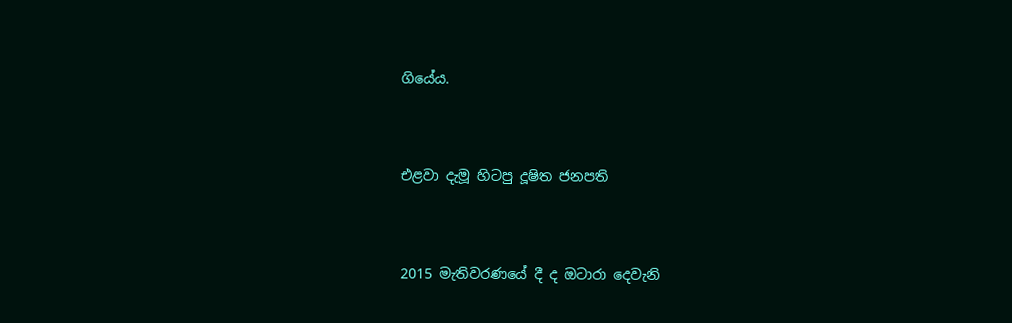ගියේය.


එළවා දැමූ හිටපු දූෂිත ජනපති


2015 මැතිවරණයේ දී ද ඔටාරා දෙවැනි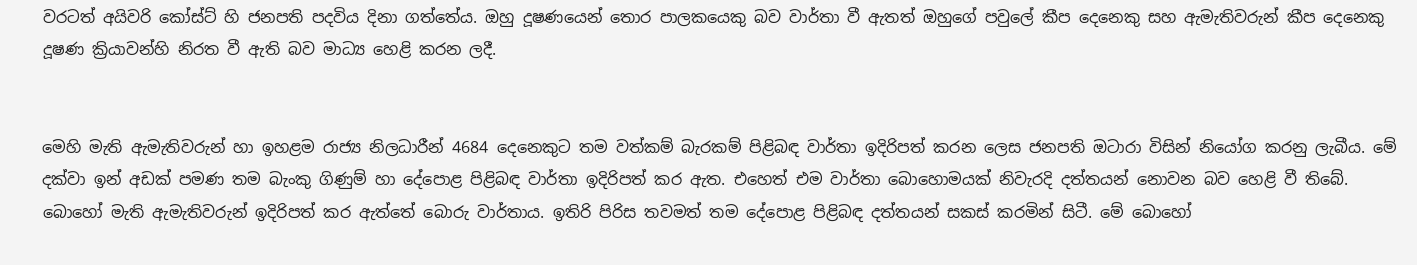වරටත් අයිවරි කෝස්ට් හි ජනපති පදවිය දිනා ගත්තේය. ඔහු දූෂණයෙන් තොර පාලකයෙකු බව වාර්තා වී ඇතත් ඔහුගේ පවුලේ කීප දෙනෙකු සහ ඇමැතිවරුන් කීප දෙනෙකු දූෂණ ක්‍රියාවන්හි නිරත වී ඇති බව මාධ්‍ය හෙළි කරන ලදී.


මෙහි මැති ඇමැතිවරුන් හා ඉහළම රාජ්‍ය නිලධාරීන් 4684 දෙනෙකුට තම වත්කම් බැරකම් පිළිබඳ වාර්තා ඉදිරිපත් කරන ලෙස ජනපති ඔටාරා විසින් නියෝග කරනු ලැබීය. මේ දක්වා ඉන් අඩක් පමණ තම බැංකු ගිණුම් හා දේපොළ පිළිබඳ වාර්තා ඉදිරිපත් කර ඇත. එහෙත් එම වාර්තා බොහොමයක් නිවැරදි දත්තයන් නොවන බව හෙළි වී තිබේ. බොහෝ මැති ඇමැතිවරුන් ඉදිරිපත් කර ඇත්තේ බොරු වාර්තාය. ඉතිරි පිරිස තවමත් තම දේපොළ පිළිබඳ දත්තයන් සකස් කරමින් සිටී. මේ බොහෝ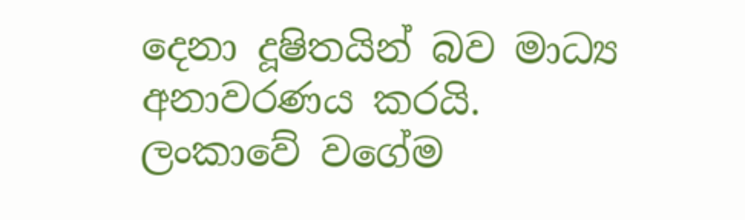දෙනා දූෂිතයින් බව මාධ්‍ය අනාවරණය කරයි. ලංකාවේ වගේම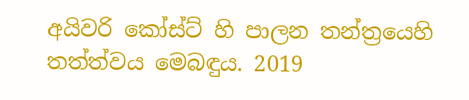අයිවරි කෝස්ට් හි පාලන තන්ත්‍රයෙහි තත්ත්වය මෙබඳුය. 2019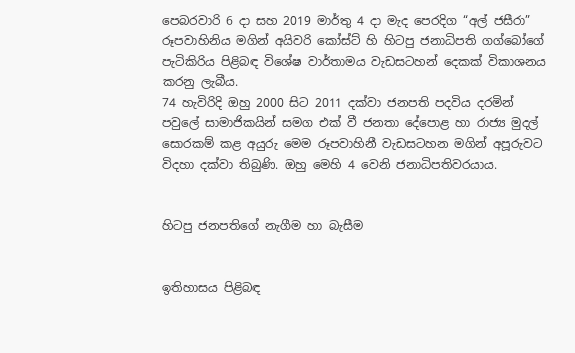පෙබරවාරි 6 දා සහ 2019 මාර්තු 4 දා මැද පෙරදිග “අල් ජසීරා” රූපවාහිනිය මගින් අයිවරි කෝස්ට් හි හිටපු ජනාධිපති ගග්බෝගේ පැටිකිරිය පිළිබඳ විශේෂ වාර්තාමය වැඩසටහන් දෙකක් විකාශනය කරනු ලැබීය.
74 හැවිරිදි ඔහු 2000 සිට 2011 දක්වා ජනපති පදවිය දරමින් පවුලේ සාමාජිකයින් සමග එක් වී ජනතා දේපොළ හා රාජ්‍ය මුදල් සොරකම් කළ අයුරු මෙම රූපවාහිනී වැඩසටහන මගින් අපූරුවට විදහා දක්වා තිබුණි. ඔහු මෙහි 4 වෙනි ජනාධිපතිවරයාය.


හිටපු ජනපතිගේ නැගීම හා බැසීම


ඉතිහාසය පිළිබඳ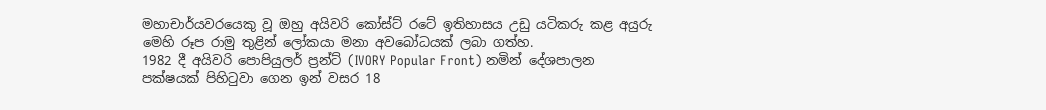මහාචාර්යවරයෙකු වූ ඔහු අයිවරි කෝස්ට් රටේ ඉතිහාසය උඩු යටිකරු කළ අයුරු මෙහි රූප රාමු තුළින් ලෝකයා මනා අවබෝධයක් ලබා ගත්හ.
1982 දී අයිවරි පොපියුලර් ප්‍රන්ට් (IVORY Popular Front) නමින් දේශපාලන පක්ෂයක් පිහිටුවා ගෙන ඉන් වසර 18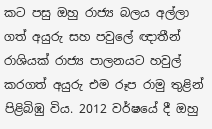කට පසු ඔහු රාජ්‍ය බලය අල්ලා ගත් අයුරු සහ පවුලේ ඥාතීන් රාශියක් රාජ්‍ය පාලනයට හවුල් කරගත් අයුරු එම රූප රාමු තුළින් පිළිබිඹු විය. 2012 වර්ෂයේ දී ඔහු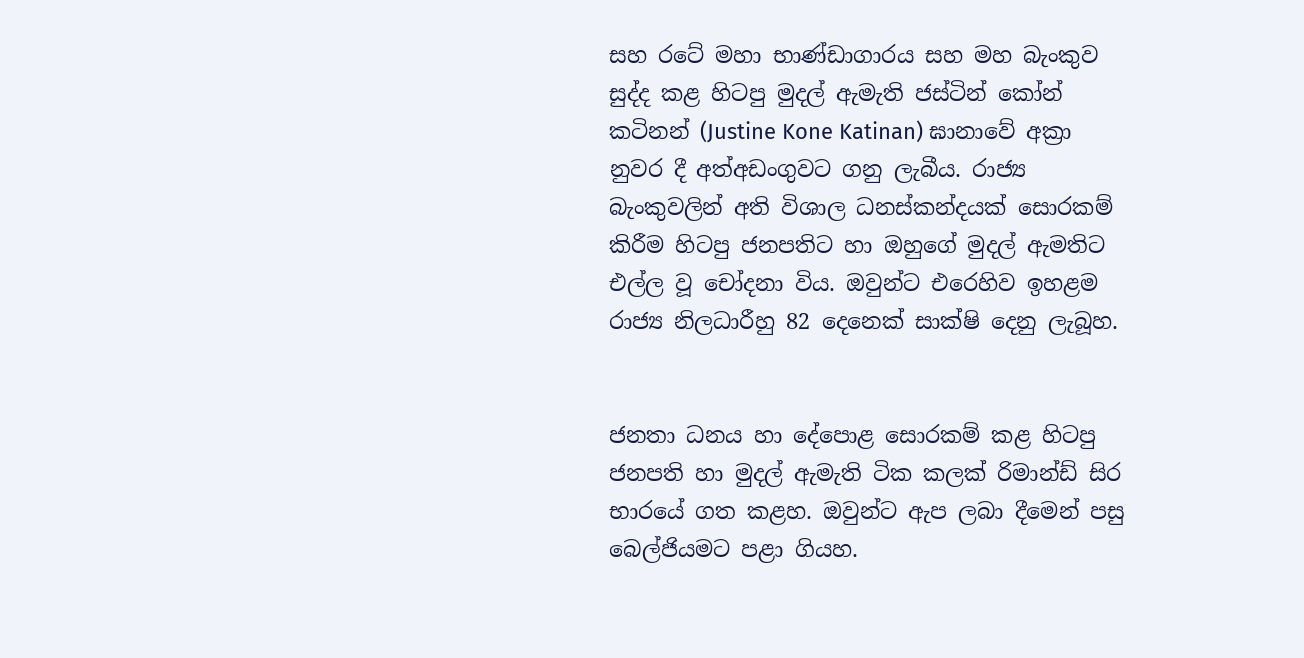සහ රටේ මහා භාණ්ඩාගාරය සහ මහ බැංකුව සුද්ද කළ හිටපු මුදල් ඇමැති ජස්ටින් කෝන් කටිනන් (Justine Kone Katinan) ඝානාවේ අක්‍රා නුවර දී අත්අඩංගුවට ගනු ලැබීය. රාජ්‍ය බැංකුවලින් අති විශාල ධනස්කන්දයක් සොරකම් කිරීම හිටපු ජනපතිට හා ඔහුගේ මුදල් ඇමතිට එල්ල වූ චෝදනා විය. ඔවුන්ට එරෙහිව ඉහළම රාජ්‍ය නිලධාරීහු 82 දෙනෙක් සාක්ෂි දෙනු ලැබූහ.


ජනතා ධනය හා දේපොළ සොරකම් කළ හිටපු ජනපති හා මුදල් ඇමැති ටික කලක් රිමාන්ඩ් සිර භාරයේ ගත කළහ. ඔවුන්ට ඇප ලබා දීමෙන් පසු බෙල්ජියමට පළා ගියහ.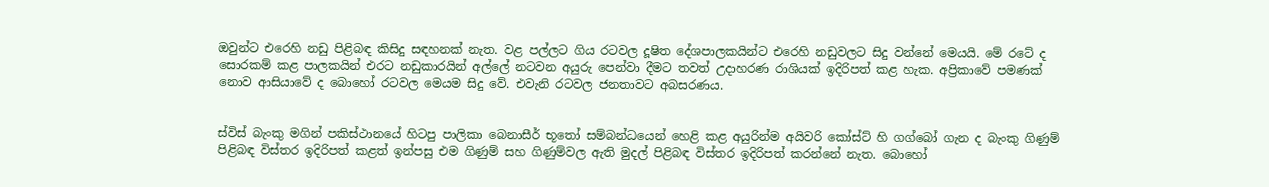ඔවුන්ට එරෙහි නඩු පිළිබඳ කිසිදු සඳහනක් නැත. වළ පල්ලට ගිය රටවල දූෂිත දේශපාලකයින්ට එරෙහි නඩුවලට සිදු වන්නේ මෙයයි. මේ රටේ ද සොරකම් කළ පාලකයින් එරට නඩුකාරයින් අල්ලේ නටවන අයුරු පෙන්වා දීමට තවත් උදාහරණ රාශියක් ඉදිරිපත් කළ හැක. අප්‍රිකාවේ පමණක් නොව ආසියාවේ ද බොහෝ රටවල මෙයම සිදු වේ. එවැනි රටවල ජනතාවට අබසරණය.


ස්විස් බැංකු මගින් පකිස්ථානයේ හිටපු පාලිකා බෙනාසීර් භූතෝ සම්බන්ධයෙන් හෙළි කළ අයුරින්ම අයිවරි කෝස්ට් හි ගග්බෝ ගැන ද බැංකු ගිණුම් පිළිබඳ විස්තර ඉදිරිපත් කළත් ඉන්පසු එම ගිණුම් සහ ගිණුම්වල ඇති මුදල් පිළිබඳ විස්තර ඉදිරිපත් කරන්නේ නැත. බොහෝ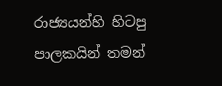රාජ්‍යයන්හි හිටපු පාලකයින් තමන්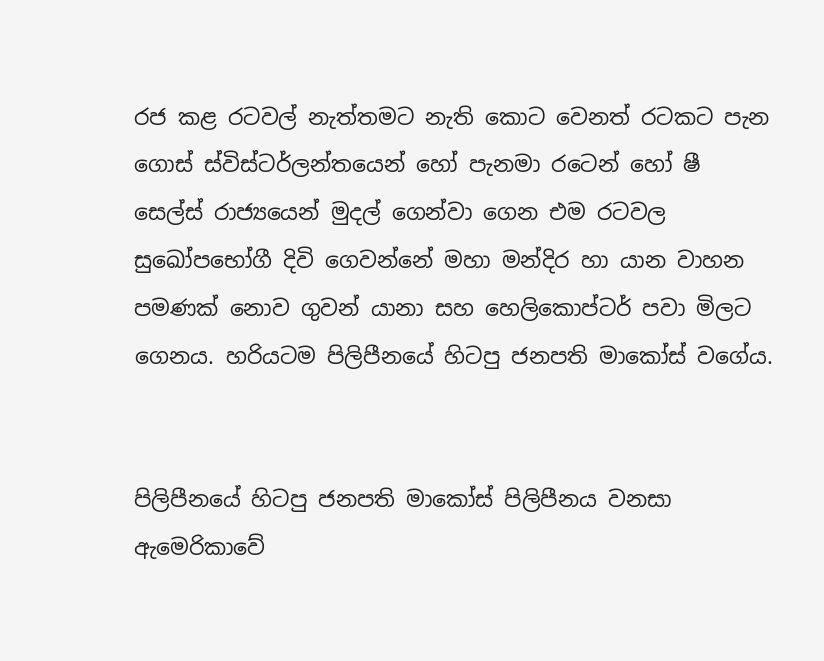රජ කළ රටවල් නැත්තමට නැති කොට වෙනත් රටකට පැන ගොස් ස්විස්ටර්ලන්තයෙන් හෝ පැනමා රටෙන් හෝ ෂී සෙල්ස් රාජ්‍යයෙන් මුදල් ගෙන්වා ගෙන එම රටවල සුඛෝපභෝගී දිවි ගෙවන්නේ මහා මන්දිර හා යාන වාහන පමණක් නොව ගුවන් යානා සහ හෙලිකොප්ටර් පවා මිලට ගෙනය. හරියටම පිලිපීනයේ හිටපු ජනපති මාකෝස් වගේය.


පිලිපීනයේ හිටපු ජනපති මාකෝස් පිලිපීනය වනසා ඇමෙරිකාවේ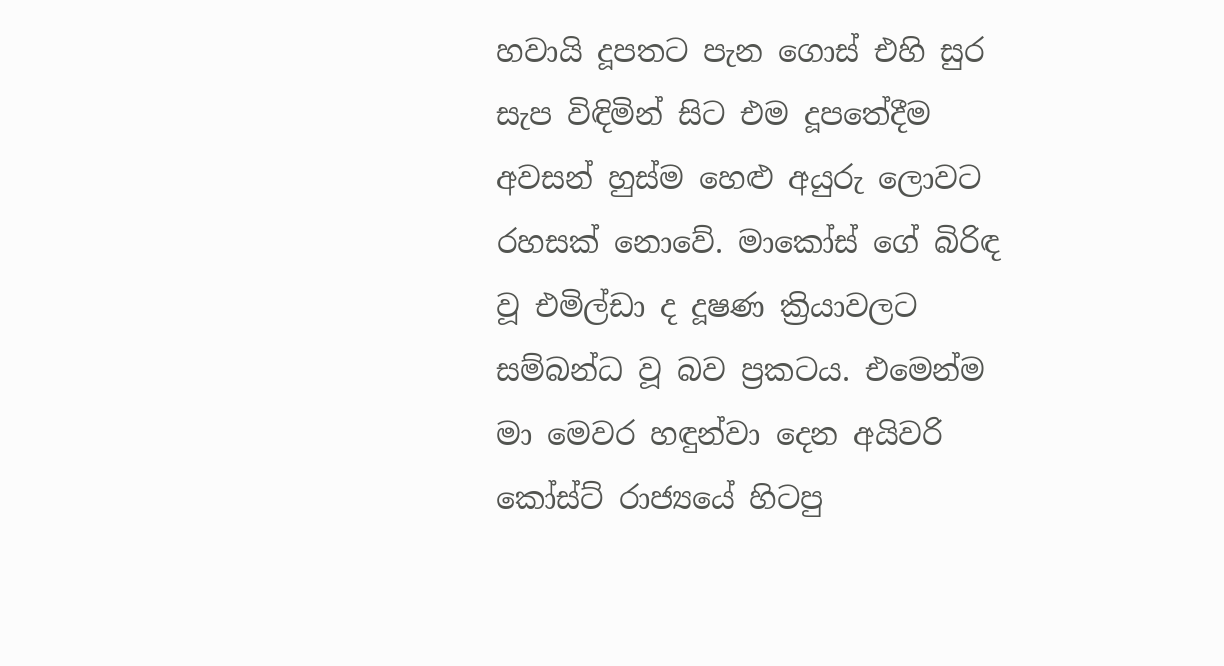හවායි දූපතට පැන ගොස් එහි සුර සැප විඳිමින් සිට එම දූපතේදීම අවසන් හුස්ම හෙළු අයුරු ලොවට රහසක් නොවේ. මාකෝස් ගේ බිරිඳ වූ එමිල්ඩා ද දූෂණ ක්‍රියාවලට සම්බන්ධ වූ බව ප්‍රකටය. එමෙන්ම මා මෙවර හඳුන්වා දෙන අයිවරි කෝස්ට් රාජ්‍යයේ හිටපු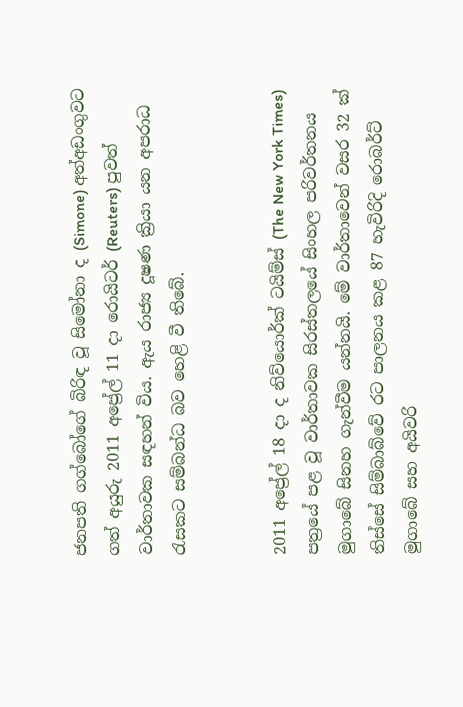ජනපති ගග්බෝගේ බිරිඳ වූ සිමෝනා ද (Simone) අත්අඩංගුවට ගත් අයුරු 2011 අප්‍රේල් 11 දා රොයිටර් (Reuters) පුවත් වාර්තාවක සඳහන් විය. ඇය රාජ්‍ය දූෂණ ක්‍රියා යන අපරාධ රැසකට සම්බන්ධ බව හෙළි වී තිබේ.


2011 අප්‍රේල් 18 දා ද නිව්යොර්ක් ටයිම්ස් (The New York Times) පත්‍රයේ පළ වූ වාර්තාවක සිරස්තලයේ සිංහල පරිවර්තනය මුගාබේ සිනහ ගැන්වීම යන්නයි. මේ වාර්තාවෙන් වසර 32 ක් තිස්සේ සිම්බාබ්වේ රට පාලනය කළ 87 හැවිරිදි රොබර්ට් මුගාබේ සහ අයිවරි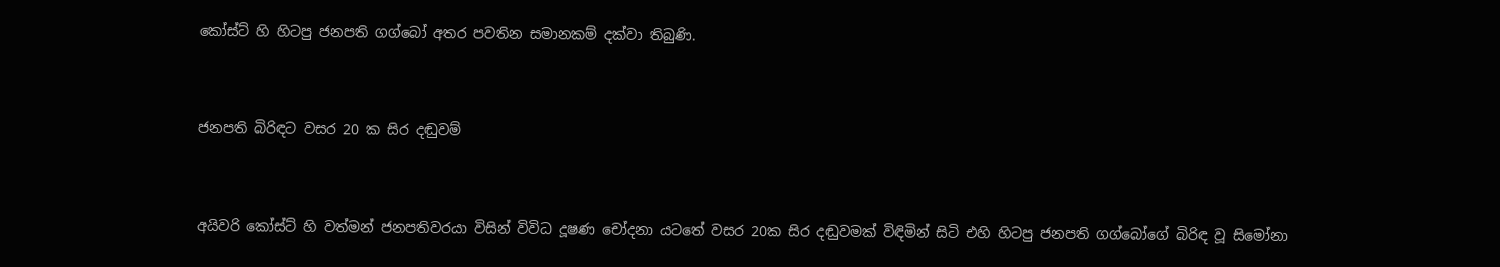කෝස්ට් හි හිටපු ජනපති ගග්බෝ අතර පවතින සමානකම් දක්වා තිබුණි.


ජනපති බිරිඳට වසර 20 ක සිර දඬුවම්


අයිවරි කෝස්ට් හි වත්මන් ජනපතිවරයා විසින් විවිධ දූෂණ චෝදනා යටතේ වසර 20ක සිර දඬුවමක් විඳිමින් සිටි එහි හිටපු ජනපති ගග්බෝගේ බිරිඳ වූ සිමෝනා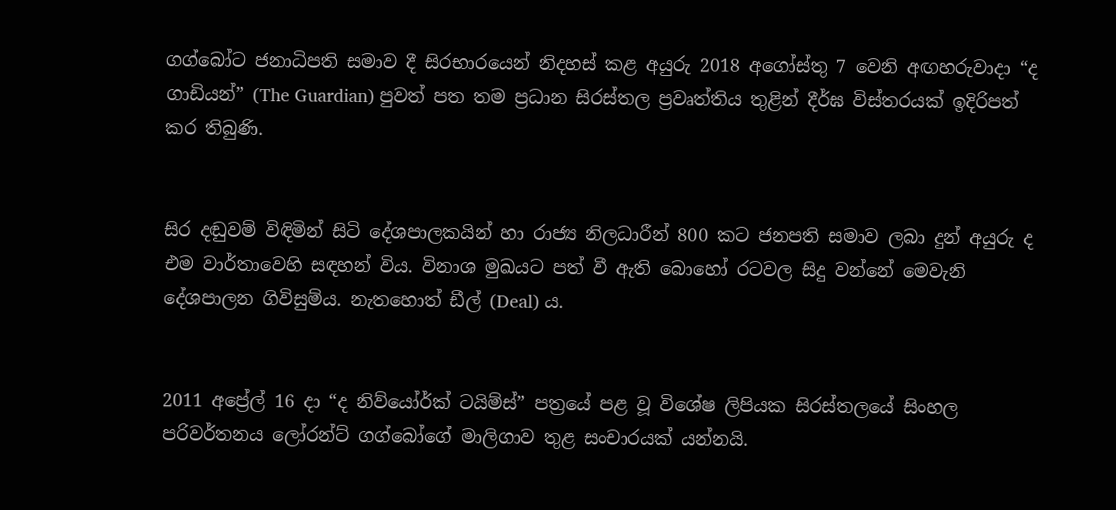ගග්බෝට ජනාධිපති සමාව දී සිරභාරයෙන් නිදහස් කළ අයුරු 2018 අගෝස්තු 7 වෙනි අඟහරුවාදා “ද ගාඩියන්” (The Guardian) පුවත් පත තම ප්‍රධාන සිරස්තල ප්‍රවෘත්තිය තුළින් දීර්ඝ විස්තරයක් ඉදිරිපත් කර තිබුණි.


සිර දඬුවම් විඳිමින් සිටි දේශපාලකයින් හා රාජ්‍ය නිලධාරීන් 800 කට ජනපති සමාව ලබා දුන් අයුරු ද එම වාර්තාවෙහි සඳහන් විය. විනාශ මුඛයට පත් වී ඇති බොහෝ රටවල සිදු වන්නේ මෙවැනි දේශපාලන ගිවිසුම්ය. නැතහොත් ඩීල් (Deal) ය.


2011 අප්‍රේල් 16 දා “ද නිව්යෝර්ක් ටයිම්ස්” පත්‍රයේ පළ වූ විශේෂ ලිපියක සිරස්තලයේ සිංහල පරිවර්තනය ලෝරන්ට් ගග්බෝගේ මාලිගාව තුළ සංචාරයක් යන්නයි.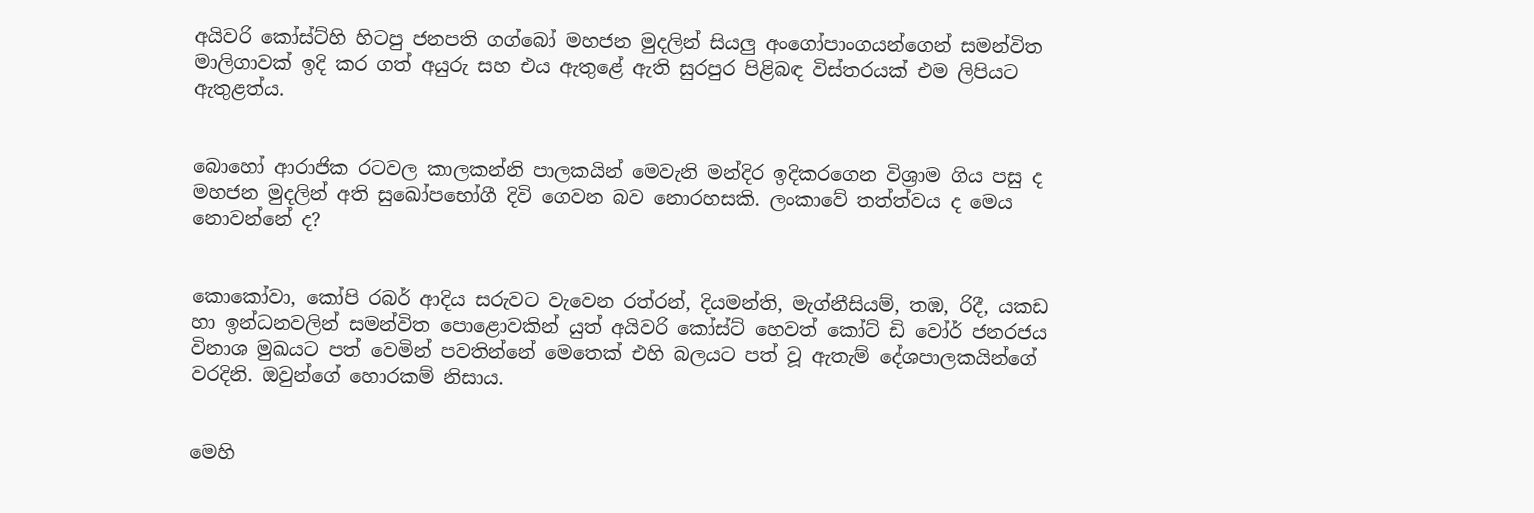අයිවරි කෝස්ට්හි හිටපු ජනපති ගග්බෝ මහජන මුදලින් සියලු අංගෝපාංගයන්ගෙන් සමන්විත මාලිගාවක් ඉදි කර ගත් අයුරු සහ එය ඇතුළේ ඇති සුරපුර පිළිබඳ විස්තරයක් එම ලිපියට ඇතුළත්ය.


බොහෝ ආරාජික රටවල කාලකන්නි පාලකයින් මෙවැනි මන්දිර ඉදිකරගෙන විශ්‍රාම ගිය පසු ද මහජන මුදලින් අති සුඛෝපභෝගී දිවි ගෙවන බව නොරහසකි. ලංකාවේ තත්ත්වය ද මෙය නොවන්නේ ද?


කොකෝවා, කෝපි රබර් ආදිය සරුවට වැවෙන රත්රන්, දියමන්ති, මැග්නීසියම්, තඹ, රිදී, යකඩ හා ඉන්ධනවලින් සමන්විත පොළොවකින් යුත් අයිවරි කෝස්ට් හෙවත් කෝට් ඩි වෝර් ජනරජය විනාශ මුඛයට පත් වෙමින් පවතින්නේ මෙතෙක් එහි බලයට පත් වූ ඇතැම් දේශපාලකයින්ගේ වරදිනි. ඔවුන්ගේ හොරකම් නිසාය.


මෙහි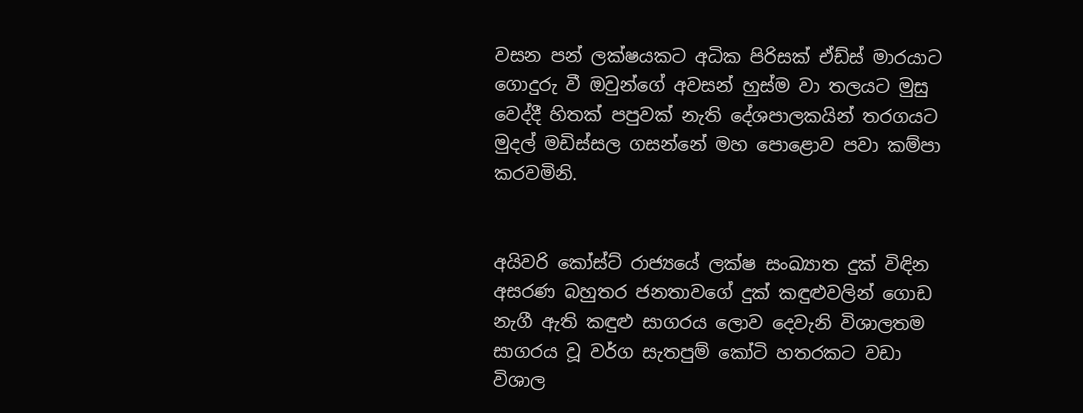වසන පන් ලක්ෂයකට අධික පිරිසක් ඒඩ්ස් මාරයාට ගොදුරු වී ඔවුන්ගේ අවසන් හුස්ම වා තලයට මුසු වෙද්දී හිතක් පපුවක් නැති දේශපාලකයින් තරගයට මුදල් මඩිස්සල ගසන්නේ මහ පොළොව පවා කම්පා කරවමිනි.


අයිවරි කෝස්ට් රාජ්‍යයේ ලක්ෂ සංඛ්‍යාත දුක් විඳින අසරණ බහුතර ජනතාවගේ දුක් කඳුළුවලින් ගොඩ නැගී ඇති කඳුළු සාගරය ලොව දෙවැනි විශාලතම සාගරය වූ වර්ග සැතපුම් කෝටි හතරකට වඩා විශාල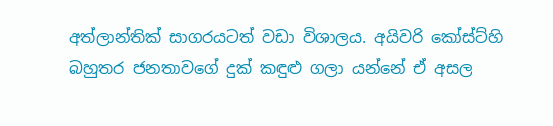අත්ලාන්තික් සාගරයටත් වඩා විශාලය. අයිවරි කෝස්ට්හි බහුතර ජනතාවගේ දුක් කඳුළු ගලා යන්නේ ඒ අසල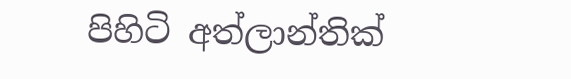පිහිටි අත්ලාන්තික්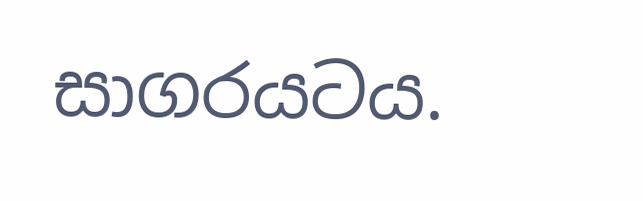සාගරයටය.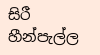සිරී හීන්පැල්ල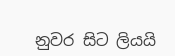නුවර සිට ලියයි